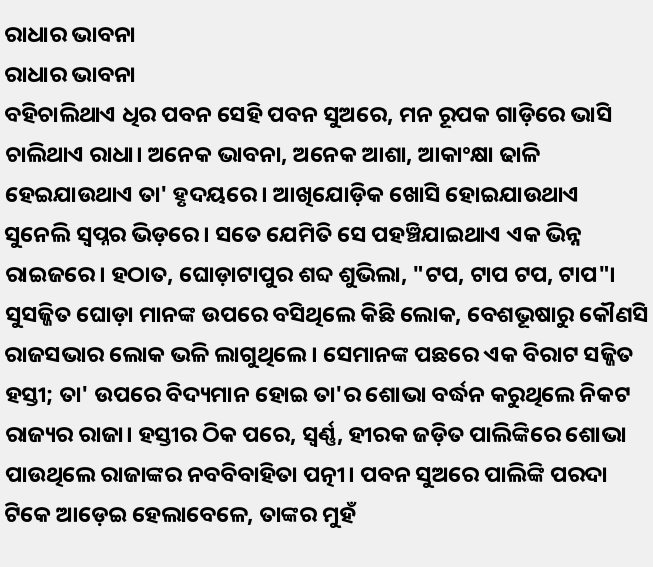ରାଧାର ଭାବନା
ରାଧାର ଭାବନା
ବହିଚାଲିଥାଏ ଧିର ପବନ ସେହି ପବନ ସୁଅରେ, ମନ ରୂପକ ଗାଡ଼ିରେ ଭାସି ଚାଲିଥାଏ ରାଧା। ଅନେକ ଭାବନା, ଅନେକ ଆଶା, ଆକାଂକ୍ଷା ଢାଳି ହେଇଯାଉଥାଏ ତା' ହୃଦୟରେ। ଆଖିଯୋଡ଼ିକ ଖୋସି ହୋଇଯାଉଥାଏ ସୁନେଲି ସ୍ୱପ୍ନର ଭିଡ଼ରେ। ସତେ ଯେମିତି ସେ ପହଞ୍ଚିଯାଇଥାଏ ଏକ ଭିନ୍ନ ରାଇଜରେ। ହଠାତ, ଘୋଡ଼ାଟାପୁର ଶବ୍ଦ ଶୁଭିଲା, "ଟପ, ଟାପ ଟପ, ଟାପ"। ସୁସଜ୍ଜିତ ଘୋଡ଼ା ମାନଙ୍କ ଉପରେ ବସିଥିଲେ କିଛି ଲୋକ, ବେଶଭୂଷାରୁ କୌଣସି ରାଜସଭାର ଲୋକ ଭଳି ଲାଗୁଥିଲେ। ସେମାନଙ୍କ ପଛରେ ଏକ ବିରାଟ ସଜ୍ଜିତ ହସ୍ତୀ; ତା' ଉପରେ ବିଦ୍ୟମାନ ହୋଇ ତା'ର ଶୋଭା ବର୍ଦ୍ଧନ କରୁଥିଲେ ନିକଟ ରାଜ୍ୟର ରାଜା। ହସ୍ତୀର ଠିକ ପରେ, ସ୍ବର୍ଣ୍ଣ, ହୀରକ ଜଡ଼ିତ ପାଲିଙ୍କିରେ ଶୋଭା ପାଉଥିଲେ ରାଜାଙ୍କର ନବବିବାହିତା ପତ୍ନୀ। ପବନ ସୁଅରେ ପାଲିଙ୍କି ପରଦା ଟିକେ ଆଡ଼େଇ ହେଲାବେଳେ, ତାଙ୍କର ମୁହଁ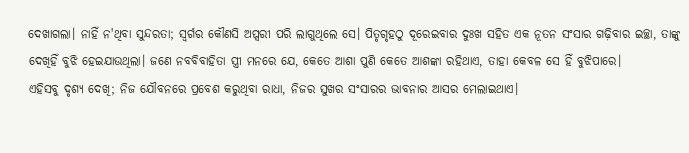ଦେଖାଗଲା। ନାହିଁ ନ'ଥିବା ସୁନ୍ଦରତା; ସ୍ୱର୍ଗର କୌଣସି ଅପ୍ସରୀ ପରି ଲାଗୁଥିଲେ ସେ। ପିତୃଗୃହଠୁ ଦୂରେଇବାର ଦୁଃଖ ସହିତ ଏକ ନୂତନ ସଂସାର ଗଢ଼ିବାର ଇଚ୍ଛା, ତାଙ୍କୁ ଦେଖିହିଁ ବୁଝି ହେଇଯାଉଥିଲା। ଜଣେ ନବବିବାହିତା ସ୍ତ୍ରୀ ମନରେ ଯେ, କେତେ ଆଶା ପୁଣି କେତେ ଆଶଙ୍କା ରହିଥାଏ, ତାହା କେବଳ ସେ ହିଁ ବୁଝିପାରେ।
ଏହିସବୁ ଦୃଶ୍ୟ ଦେଖି; ନିଜ ଯୌବନରେ ପ୍ରବେଶ କରୁଥିବା ରାଧା, ନିଜର ସୁଖର ସଂସାରର ଭାବନାର ଆସର ମେଲାଇଥାଏ।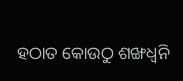ହଠାତ କୋଉଠୁ ଶଙ୍ଖଧ୍ୱନି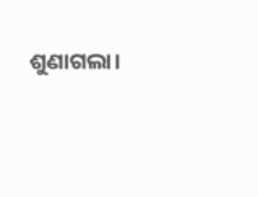ଶୁଣାଗଲା।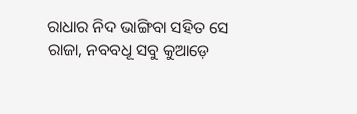ରାଧାର ନିଦ ଭାଙ୍ଗିବା ସହିତ ସେ ରାଜା, ନବବଧୂ ସବୁ କୁଆଡ଼େ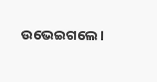ଉଭେଇଗଲେ।